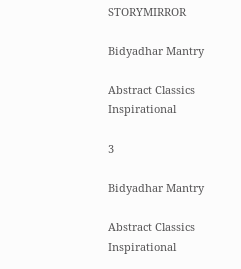STORYMIRROR

Bidyadhar Mantry

Abstract Classics Inspirational

3

Bidyadhar Mantry

Abstract Classics Inspirational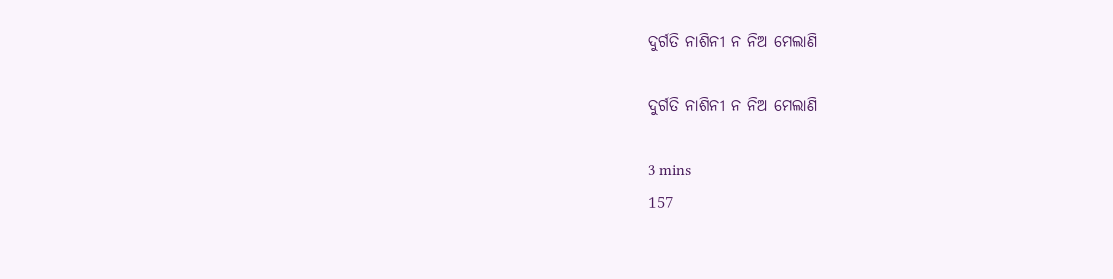ଦୁର୍ଗତି ନାଶିନୀ ନ ନିଅ ମେଲାଣି

ଦୁର୍ଗତି ନାଶିନୀ ନ ନିଅ ମେଲାଣି

3 mins
157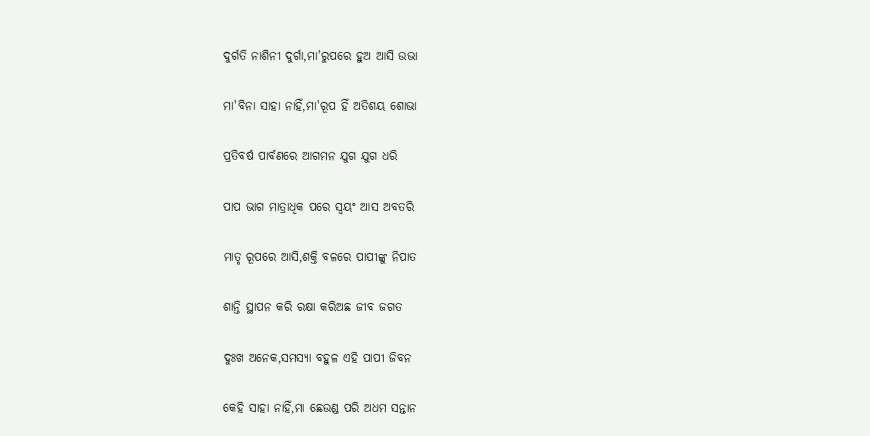ଦୁର୍ଗତି ନାଶିନୀ ଦୁର୍ଗା,ମା'ରୁପରେ ହୁଅ ଆସି ଉଭା

ମା'ବିନା ସାହା ନାହିଁ,ମା'ରୂପ ହିଁ ଅତିଶୟ ଶୋଭା

ପ୍ରତିବର୍ଷ ପାର୍ବଣରେ ଆଗମନ ଯୁଗ ଯୁଗ ଧରି

ପାପ ଭାଗ ମାତ୍ରାଧିକ ପରେ ସ୍ଵୟଂ ଆସ ଅବତରି

ମାତୃ ରୂପରେ ଆସି,ଶକ୍ତି ବଳରେ ପାପୀଙ୍କୁ ନିପାତ

ଶାନ୍ତି ସ୍ଥାପନ କରି ରକ୍ଷା କରିଅଛ ଜୀବ ଜଗତ

ଦୁଃଖ ଅନେକ,ସମସ୍ୟା ବହୁଳ ଏହି ପାପୀ ଜିବନ

କେହି ସାହା ନାହିଁ,ମା ଛେଉଣ୍ଡ ପରି ଅଧମ ସନ୍ତାନ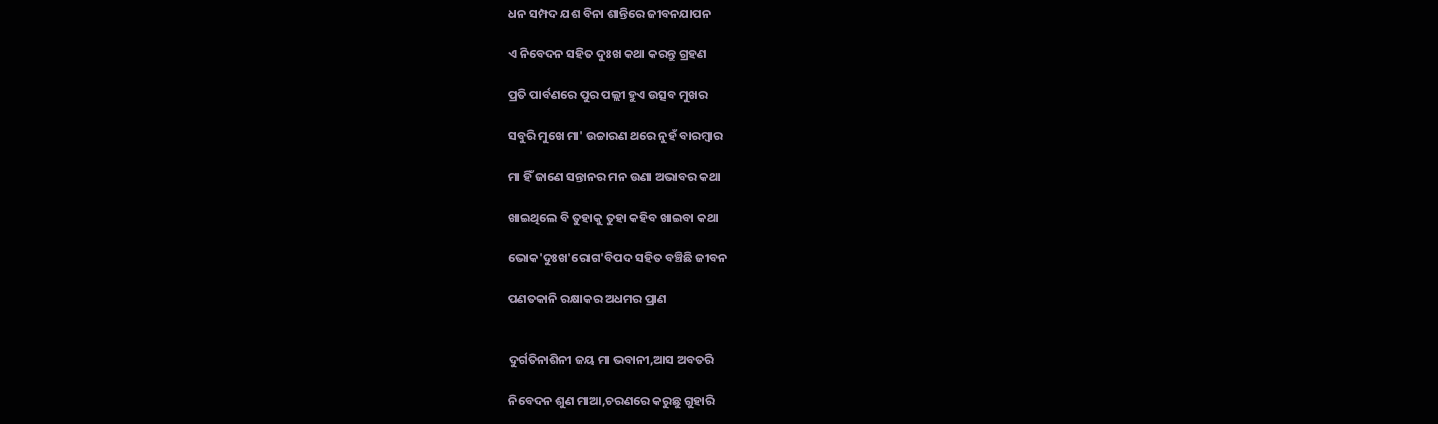ଧନ ସମ୍ପଦ ଯଶ ବିନା ଶାନ୍ତିରେ ଜୀବନଯାପନ

ଏ ନିବେଦନ ସହିତ ଦୁଃଖ କଥା କରନ୍ତୁ ଗ୍ରହଣ

ପ୍ରତି ପାର୍ବଣରେ ପୁର ପଲ୍ଲୀ ହୁଏ ଉତ୍ସବ ମୁଖର

ସବୁରି ମୁଖେ ମା' ଉଚ୍ଚାରଣ ଥରେ ନୁହଁ ବାରମ୍ବାର

ମା ହିଁ ଜାଣେ ସନ୍ତାନର ମନ ଉଣା ଅଭାବର କଥା

ଖାଇଥିଲେ ବି ତୁହାକୁ ତୁହା କହିବ ଖାଇବା କଥା

ଭୋକ'ଦୁଃଖ'ରୋଗ'ବିପଦ ସହିତ ବଞ୍ଚିଛି ଜୀବନ

ପଣତକାନି ରକ୍ଷାକର ଅଧମର ପ୍ରାଣ


ଦୁର୍ଗତିନାଶିନୀ ଜୟ ମା ଭବାନୀ,ଆସ ଅବତରି

ନିବେଦନ ଶୁଣ ମାଆ,ଚରଣରେ କରୁଛୁ ଗୁହାରି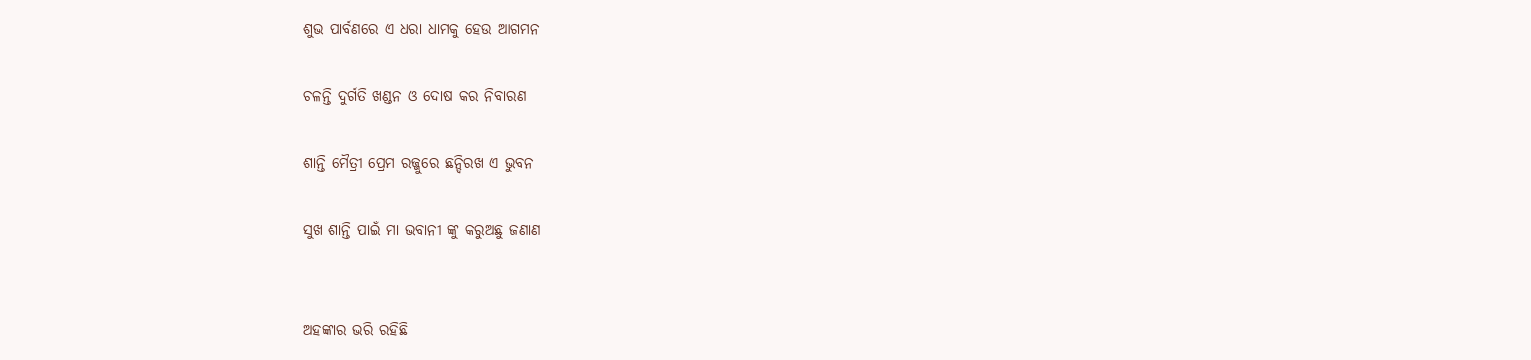ଶୁଭ ପାର୍ବଣରେ ଏ ଧରା ଧାମକୁ ହେଉ ଆଗମନ

ଚଳନ୍ତି ଦୁର୍ଗତି ଖଣ୍ଡନ ଓ ଦୋଷ କର ନିବାରଣ

ଶାନ୍ତି ମୈତ୍ରୀ ପ୍ରେମ ରଜ୍ଜୁରେ ଛନ୍ଦିରଖ ଏ ଭୁବନ

ସୁଖ ଶାନ୍ତି ପାଇଁ ମା ଭବାନୀ ଙ୍କୁ କରୁଅଛୁ ଜଣାଣ


ଅହଙ୍କାର ଭରି ରହିଛି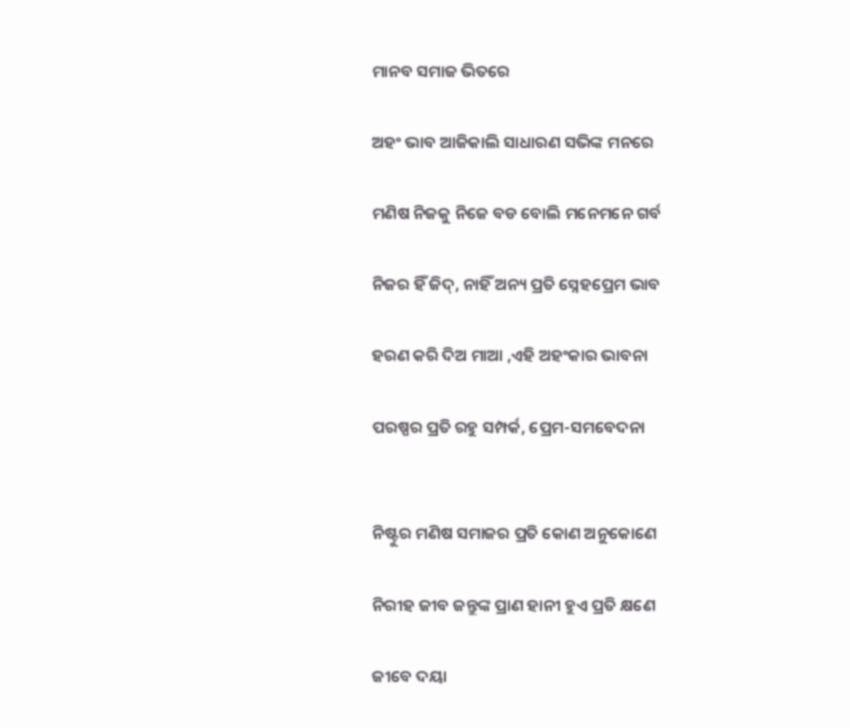ମାନବ ସମାଜ ଭିତରେ

ଅହଂ ଭାବ ଆଜିକାଲି ସାଧାରଣ ସଭିଙ୍କ ମନରେ

ମଣିଷ ନିଜକୁ ନିଜେ ବଡ ବୋଲି ମନେମନେ ଗର୍ବ

ନିଜର ହିଁ ଜିଦ୍, ନାହିଁ ଅନ୍ୟ ପ୍ରତି ସ୍ନେହପ୍ରେମ ଭାବ

ହରଣ କରି ଦିଅ ମାଆ ,ଏହି ଅହଂକାର ଭାବନା

ପରଷ୍ପର ପ୍ରତି ରହୁ ସମ୍ପର୍କ, ପ୍ରେମ-ସମବେଦନା


ନିଷ୍ଟୁର ମଣିଷ ସମାଜର ପ୍ରତି କୋଣ ଅନୁକୋଣେ

ନିରୀହ ଜୀବ ଜନ୍ତୁଙ୍କ ପ୍ରାଣ ହାନୀ ହୁଏ ପ୍ରତି କ୍ଷଣେ

ଜୀବେ ଦୟା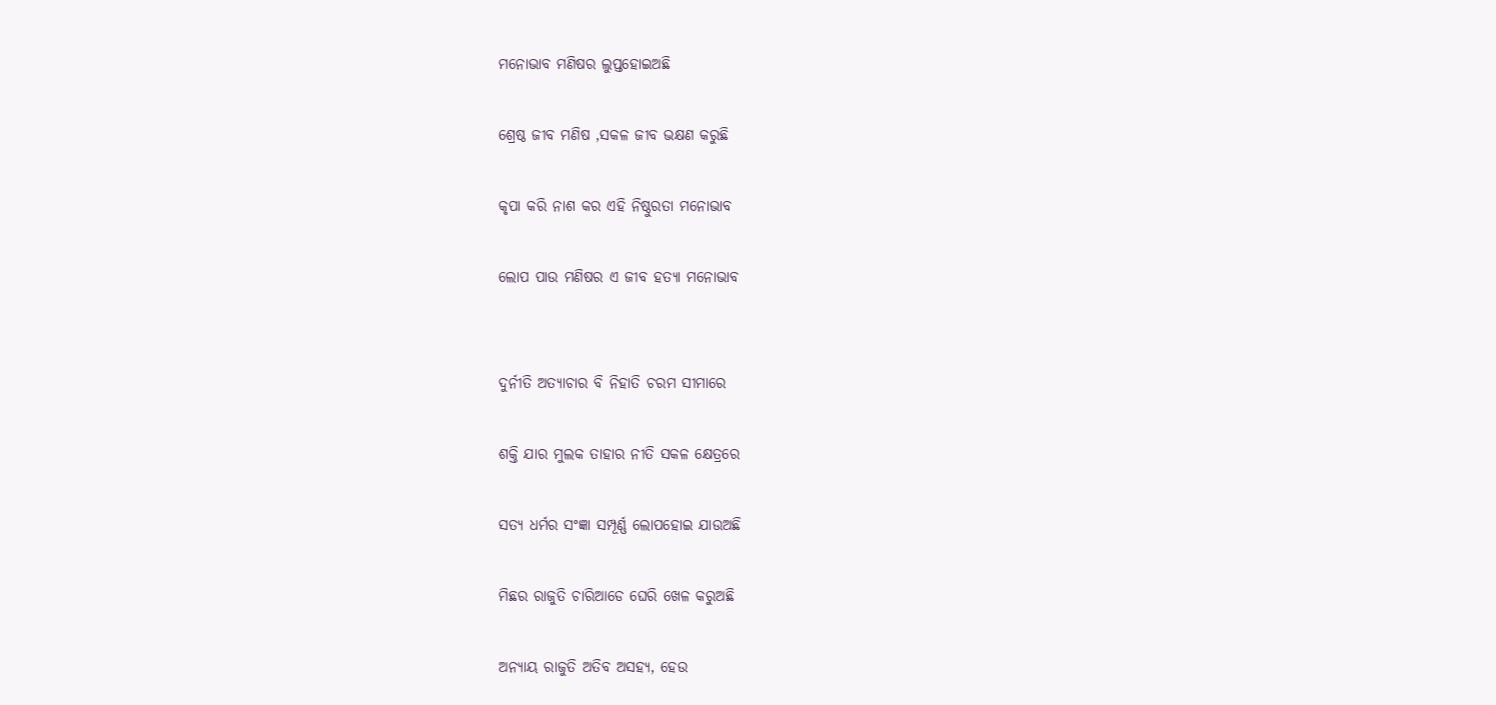ମନୋଭାବ ମଣିଷର ଲୁପ୍ତହୋଇଅଛି

ଶ୍ରେଷ୍ଠ ଜୀବ ମଣିଷ ,ସକଳ ଜୀବ ଭକ୍ଷଣ କରୁଛି

କୃପା କରି ନାଶ କର ଏହି ନିଷ୍ଠୁରତା ମନୋଭାବ

ଲୋପ ପାଉ ମଣିଷର ଏ ଜୀବ ହତ୍ୟା ମନୋଭାବ


ଦୁର୍ନୀତି ଅତ୍ୟାଚାର ବି ନିହାତି ଚରମ ସୀମାରେ

ଶକ୍ତି ଯାର ମୁଲକ ତାହାର ନୀତି ସକଳ କ୍ଷେତ୍ରରେ

ସତ୍ୟ ଧର୍ମର ସଂଜ୍ଞା ସମ୍ପୂର୍ଣ୍ଣ ଲୋପହୋଇ ଯାଉଅଛି

ମିଛର ରାଜୁତି ଚାରିଆଡେ ଘେରି ଖେଳ କରୁଅଛି

ଅନ୍ୟାୟ ରାଜୁତି ଅତିବ ଅସହ୍ୟ, ହେଉ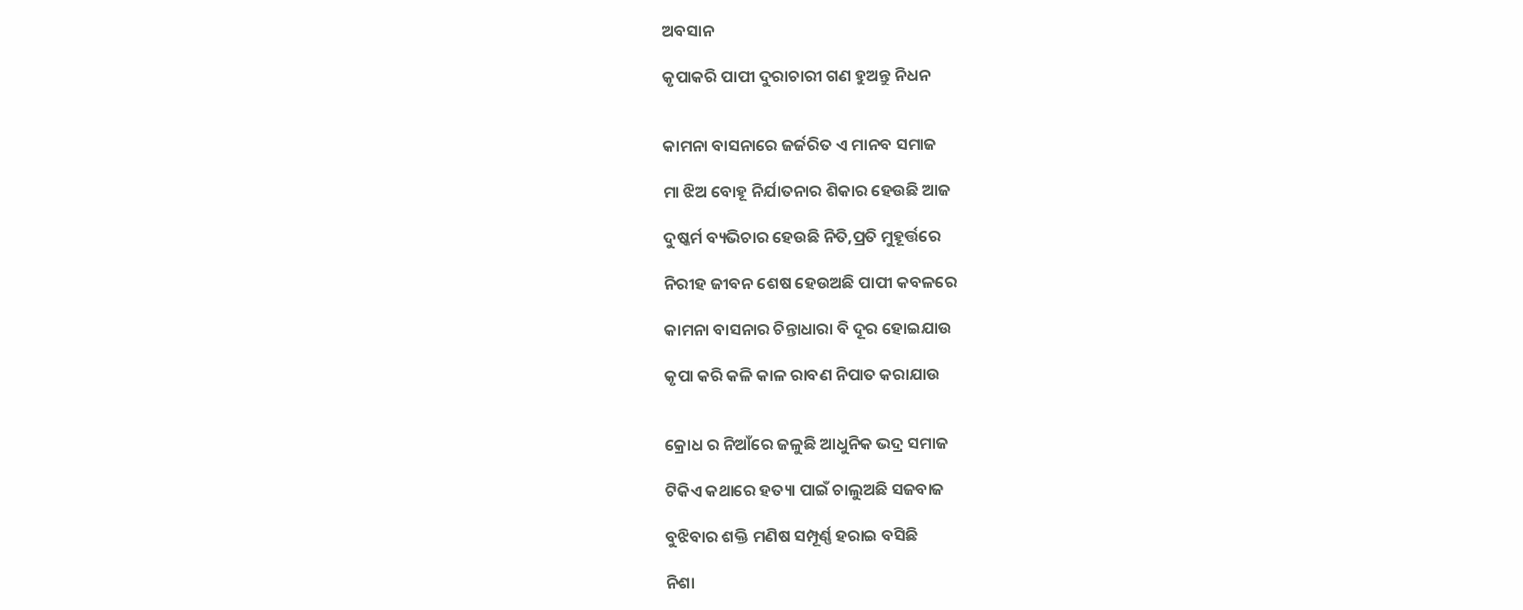ଅବସାନ

କୃପାକରି ପାପୀ ଦୁରାଚାରୀ ଗଣ ହୁଅନ୍ତୁ ନିଧନ


କାମନା ବାସନାରେ ଜର୍ଜରିତ ଏ ମାନବ ସମାଜ

ମା ଝିଅ ବୋହୂ ନିର୍ଯାତନାର ଶିକାର ହେଉଛି ଆଜ

ଦୁଷ୍କର୍ମ ବ୍ୟଭିଚାର ହେଉଛି ନିତି,ପ୍ରତି ମୁହୂର୍ତ୍ତରେ

ନିରୀହ ଜୀବନ ଶେଷ ହେଉଅଛି ପାପୀ କବଳରେ

କାମନା ବାସନାର ଚିନ୍ତାଧାରା ବି ଦୂର ହୋଇଯାଉ

କୃପା କରି କଳି କାଳ ରାବଣ ନିପାତ କରାଯାଉ


କ୍ରୋଧ ର ନିଆଁରେ ଜଳୁଛି ଆଧୁନିକ ଭଦ୍ର ସମାଜ

ଟିକିଏ କଥାରେ ହତ୍ୟା ପାଇଁ ଚାଲୁଅଛି ସଜବାଜ

ବୁଝିବାର ଶକ୍ତି ମଣିଷ ସମ୍ପୂର୍ଣ୍ଣ ହରାଇ ବସିଛି

ନିଶା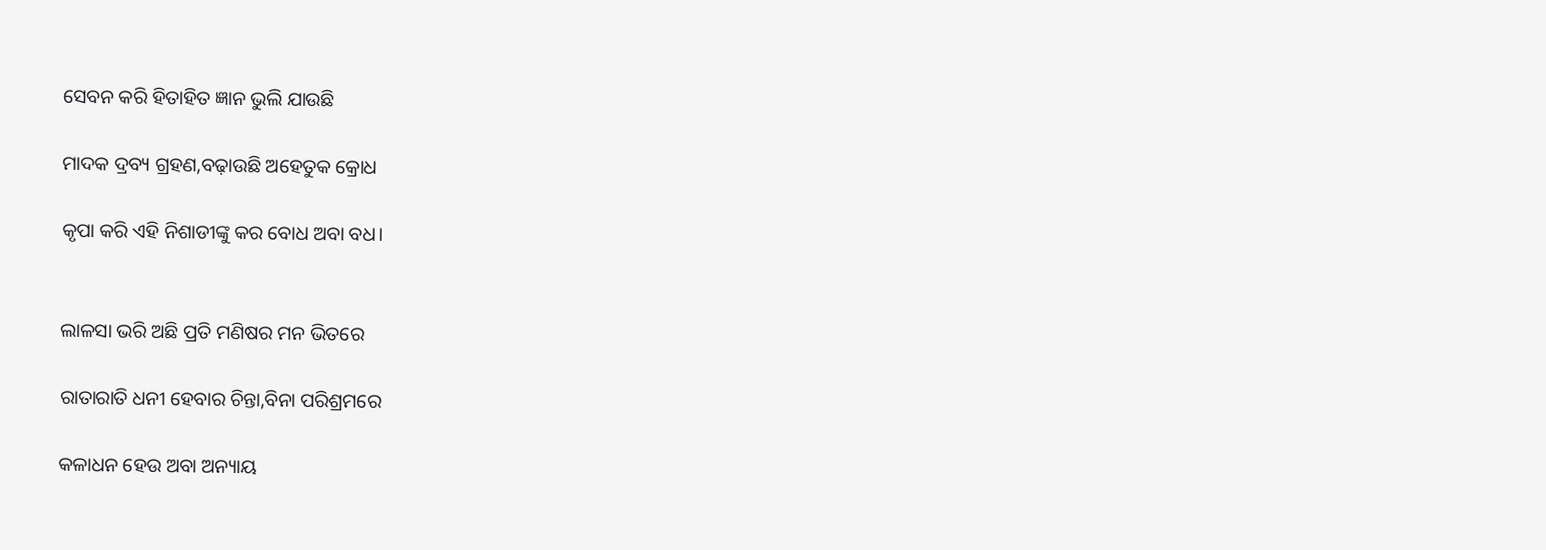ସେବନ କରି ହିତାହିତ ଜ୍ଞାନ ଭୁଲି ଯାଉଛି

ମାଦକ ଦ୍ରବ୍ୟ ଗ୍ରହଣ,ବଢ଼ାଉଛି ଅହେତୁକ କ୍ରୋଧ

କୃପା କରି ଏହି ନିଶାଡୀଙ୍କୁ କର ବୋଧ ଅବା ବଧ।


ଲାଳସା ଭରି ଅଛି ପ୍ରତି ମଣିଷର ମନ ଭିତରେ

ରାତାରାତି ଧନୀ ହେବାର ଚିନ୍ତା,ବିନା ପରିଶ୍ରମରେ

କଳାଧନ ହେଉ ଅବା ଅନ୍ୟାୟ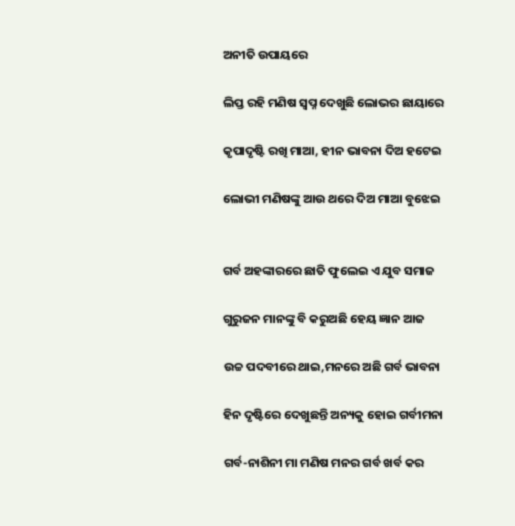ଅନୀତି ଉପାୟରେ

ଲିପ୍ତ ରହି ମଣିଷ ସ୍ବପ୍ନ ଦେଖୁଛି ଲୋଭର ଛାୟାରେ

କୃପାଦୃଷ୍ଟି ରଖି ମାଆ, ହୀନ ଭାବନା ଦିଅ ହଟେଇ

ଲୋଭୀ ମଣିଷଙ୍କୁ ଆଉ ଥରେ ଦିଅ ମାଆ ବୁଝେଇ


ଗର୍ବ ଅହଙ୍କାରରେ ଛାତି ଫୁଲେଇ ଏ ଯୁବ ସମାଜ

ଗୁରୁଜନ ମାନଙ୍କୁ ବି କରୁଅଛି ହେୟ ଜ୍ଞାନ ଆଜ

ଉଚ୍ଚ ପଦବୀରେ ଥାଇ,ମନରେ ଅଛି ଗର୍ବ ଭାବନା

ହିନ ଦୃଷ୍ଟିରେ ଦେଖୁଛନ୍ତି ଅନ୍ୟକୁ ହୋଇ ଗର୍ବୀମନା

ଗର୍ବ-ନାଶିନୀ ମା ମଣିଷ ମନର ଗର୍ବ ଖର୍ବ କର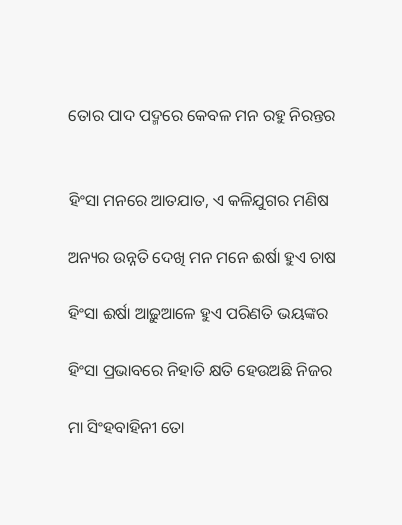ତୋର ପାଦ ପଦ୍ମରେ କେବଳ ମନ ରହୁ ନିରନ୍ତର


ହିଂସା ମନରେ ଆତଯାତ, ଏ କଳିଯୁଗର ମଣିଷ

ଅନ୍ୟର ଉନ୍ନତି ଦେଖି ମନ ମନେ ଈର୍ଷା ହୁଏ ଚାଷ

ହିଂସା ଈର୍ଷା ଆଢ଼ୁଆଳେ ହୁଏ ପରିଣତି ଭୟଙ୍କର

ହିଂସା ପ୍ରଭାବରେ ନିହାତି କ୍ଷତି ହେଉଅଛି ନିଜର

ମା ସିଂହବାହିନୀ ତୋ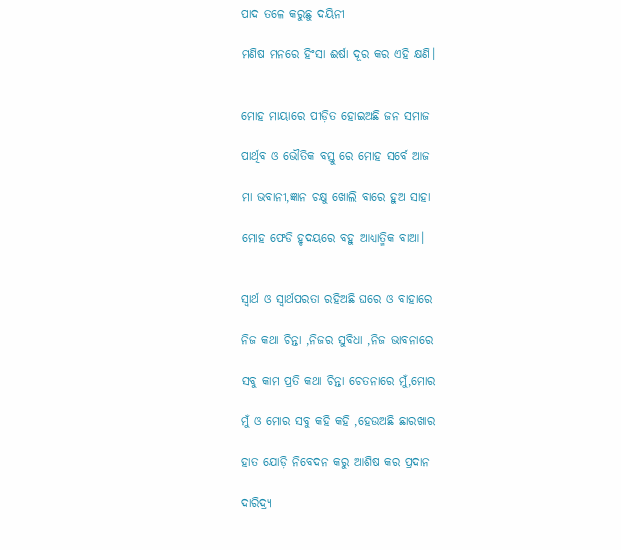ପାଦ ତଳେ କରୁଛୁ ଦୟିନୀ

ମଣିଷ ମନରେ ହିଂସା ଈର୍ଷା ଦୂର କର ଏହି କ୍ଷଣି।


ମୋହ ମାୟାରେ ପୀଡ଼ିତ ହୋଇଅଛି ଜନ ସମାଜ

ପାର୍ଥିବ ଓ ଭୌତିକ ବସ୍ତୁ ରେ ମୋହ ସର୍ବେ ଆଜ

ମା ଭବାନୀ,ଜ୍ଞାନ ଚକ୍ଷୁ ଖୋଲି ବାରେ ହୁଅ ସାହା

ମୋହ ଫେଡି ହୃଦୟରେ ବହୁ ଆଧ୍ୟାତ୍ମିକ ବାଆ।


ସ୍ବାର୍ଥ ଓ ସ୍ୱାର୍ଥପରତା ରହିଅଛି ଘରେ ଓ ବାହାରେ

ନିଜ କଥା ଚିନ୍ତା ,ନିଜର ସୁବିଧା ,ନିଜ ଭାବନାରେ

ସବୁ କାମ ପ୍ରତି କଥା ଚିନ୍ତା ଚେତନାରେ ମୁଁ,ମୋର

ମୁଁ ଓ ମୋର ସବୁ କହି କହି ,ହେଉଅଛି ଛାରଖାର

ହାତ ଯୋଡ଼ି ନିବେଦନ କରୁ ଆଶିଷ କର ପ୍ରଦାନ

ଦାରିଦ୍ର୍ୟ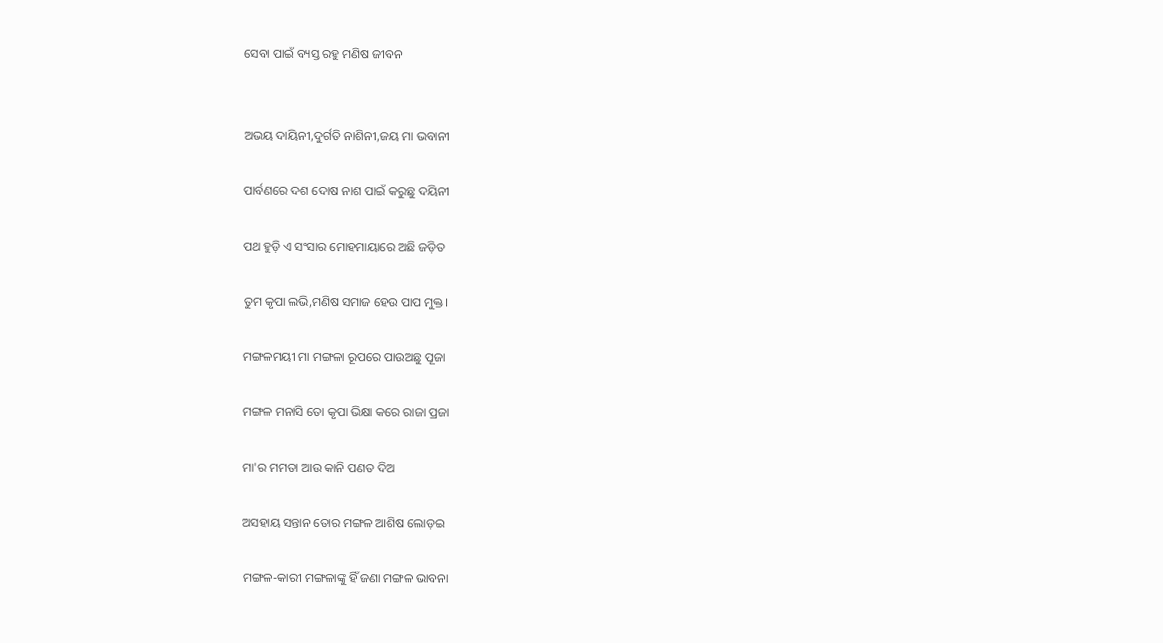ସେବା ପାଇଁ ବ୍ୟସ୍ତ ରହୁ ମଣିଷ ଜୀବନ


ଅଭୟ ଦାୟିନୀ,ଦୁର୍ଗତି ନାଶିନୀ,ଜୟ ମା ଭବାନୀ

ପାର୍ବଣରେ ଦଶ ଦୋଷ ନାଶ ପାଇଁ କରୁଛୁ ଦୟିନୀ

ପଥ ହୁଡ଼ି ଏ ସଂସାର ମୋହମାୟାରେ ଅଛି ଜଡ଼ିତ

ତୁମ କୃପା ଲଭି,ମଣିଷ ସମାଜ ହେଉ ପାପ ମୁକ୍ତ।

ମଙ୍ଗଳମୟୀ ମା ମଙ୍ଗଳା ରୂପରେ ପାଉଅଛୁ ପୂଜା

ମଙ୍ଗଳ ମନାସି ତୋ କୃପା ଭିକ୍ଷା କରେ ରାଜା ପ୍ରଜା

ମା'ର ମମତା ଆଉ କାନି ପଣତ ଦିଅ

ଅସହାୟ ସନ୍ତାନ ତୋର ମଙ୍ଗଳ ଆଶିଷ ଲୋଡ଼ଇ

ମଙ୍ଗଳ-କାରୀ ମଙ୍ଗଳାଙ୍କୁ ହିଁ ଜଣା ମଙ୍ଗଳ ଭାବନା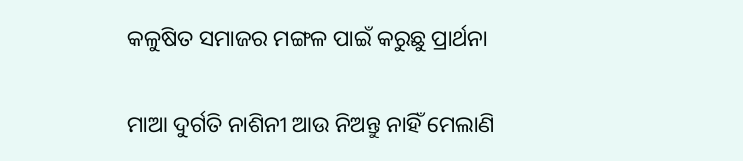କଳୁଷିତ ସମାଜର ମଙ୍ଗଳ ପାଇଁ କରୁଛୁ ପ୍ରାର୍ଥନା

ମାଆ ଦୁର୍ଗତି ନାଶିନୀ ଆଉ ନିଅନ୍ତୁ ନାହିଁ ମେଲାଣି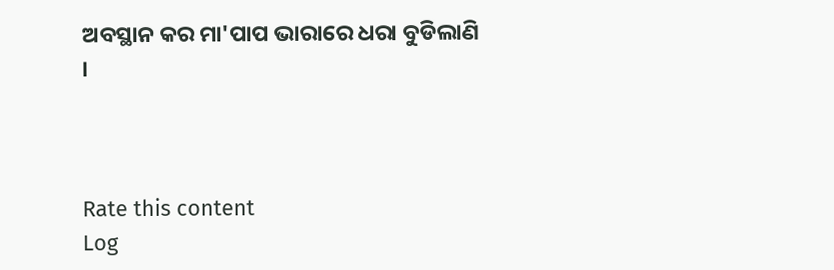ଅବସ୍ଥାନ କର ମା'ପାପ ଭାରାରେ ଧରା ବୁଡିଲାଣି ।



Rate this content
Log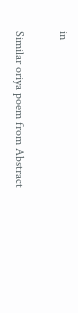in

Similar oriya poem from Abstract